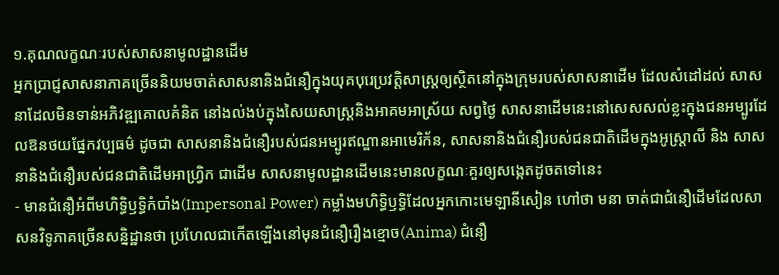១.គុណលក្ខណៈរបស់សាសនាមូលដ្ឋានដើម
អ្នកប្រាជ្ញសាសនាភាគច្រើននិយមចាត់សាសនានិងជំនឿក្នុងយុគបុរេប្រវត្តិសាស្រ្តឲ្យស្ថិតនៅក្នុងក្រុមរបស់សាសនាដើម ដែលសំដៅដល់ សាសនាដែលមិនទាន់អភិវឌ្ឍគោលគំនិត នៅងល់ងប់ក្នុងសៃយសាស្រ្តនិងអាគមអាស្រ័យ សព្វថ្ងៃ សាសនាដើមនេះនៅសេសសល់ខ្លះក្នុងជនអម្បូរដែលឱនថយផ្នែកវប្បធម៌ ដូចជា សាសនានិងជំនឿរបស់ជនអម្បូរឥណ្ឌានអាមេរិក័ន, សាសនានិងជំនឿរបស់ជនជាតិដើមក្នុងអូស្រ្តាលី និង សាសនានិងជំនឿរបស់ជនជាតិដើមអាហ្វ្រិក ជាដើម សាសនាមូលដ្ឋានដើមនេះមានលក្ខណៈគួរឲ្យសង្កេតដូចតទៅនេះ
- មានជំនឿអំពីមហិទ្ធិឫទ្ធិកំបាំង(Impersonal Power) កម្លាំងមហិទ្ធិឫទ្ធិដែលអ្នកកោះមេឡានីសៀន ហៅថា មនា ចាត់ជាជំនឿដើមដែលសាសនវិទូភាគច្រើនសន្និដ្ឋានថា ប្រហែលជាកើតឡើងនៅមុនជំនឿរឿងខ្មោច(Anima) ជំនឿ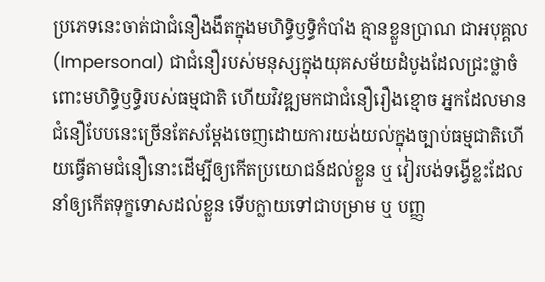ប្រភេទនេះចាត់ជាជំនឿងងឹតក្នុងមហិទ្ធិឫទ្ធិកំបាំង គ្មានខ្លួនប្រាណ ជាអបុគ្គល(Impersonal) ជាជំនឿរបស់មនុស្សក្នុងយុគសម័យដំបូងដែលជ្រះថ្លាចំពោះមហិទ្ធិឫទ្ធិរបស់ធម្មជាតិ ហើយវិវឌ្ឍមកជាជំនឿរឿងខ្មោច អ្នកដែលមានជំនឿបែបនេះច្រើនតែសម្តែងចេញដោយការយង់យល់ក្នុងច្បាប់ធម្មជាតិហើយធ្វើតាមជំនឿនោះដើម្បីឲ្យកើតប្រយោជន៍ដល់ខ្លួន ឬ វៀរបង់ទង្វើខ្លះដែលនាំឲ្យកើតទុក្ខទោសដល់ខ្លួន ទើបក្លាយទៅជាបម្រាម ឬ បញ្ញ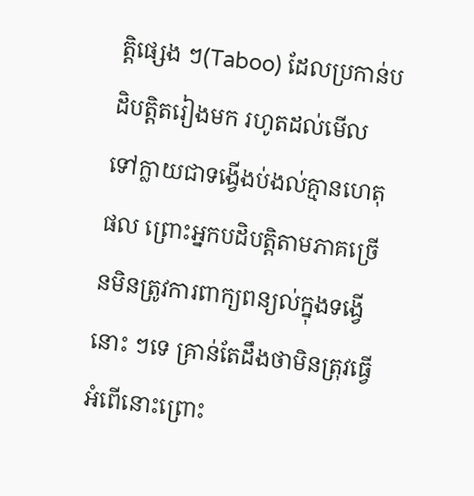ត្តិផ្សេង ៗ(Taboo) ដែលប្រកាន់បដិបត្តិតរៀងមក រហូតដល់មើលទៅក្លាយជាទង្វើងប់ងល់គ្មានហេតុផល ព្រោះអ្នកបដិបត្តិតាមភាគច្រើនមិនត្រូវការពាក្យពន្យល់ក្នុងទង្វើនោះ ៗទេ គ្រាន់តែដឹងថាមិនត្រុវធ្វើអំពើនោះព្រោះ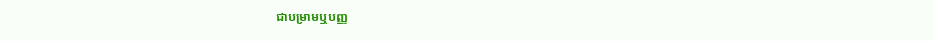ជាបម្រាមឬបញ្ញ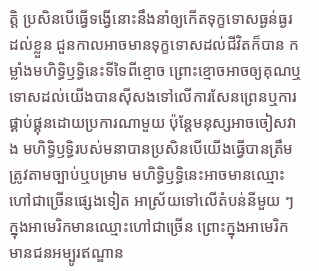ត្តិ ប្រសិនបើធ្វើទង្វើនោះនឹងនាំឲ្យកើតទុក្ខទោសធ្ងន់ធ្ងរដល់ខ្លួន ជួនកាលអាចមានទុក្ខទោសដល់ជីវិតក៏បាន កម្លាំងមហិទ្ធិឫទ្ធិនេះទីទៃពីខ្មោច ព្រោះខ្មោចអាចឲ្យគុណឬទោសដល់យើងបានស៊ីសងទៅលើការសែនព្រេនឬការផ្គាប់ផ្គុនដោយប្រការណាមួយ ប៉ុន្តែមនុស្សអាចចៀសវាង មហិទ្ធិឫទ្ធិរបស់មនាបានប្រសិនបើយើងធ្វើបានត្រឹមត្រូវតាមច្បាប់ឬបម្រាម មហិទ្ធិឫទ្ធិនេះអាចមានឈ្មោះហៅជាច្រើនផ្សេងទៀត អាស្រ័យទៅលើតំបន់នីមួយ ៗ ក្នុងអាមេរិកមានឈ្មោះហៅជាច្រើន ព្រោះក្នុងអាមេរិកមានជនអម្បូរឥណ្ឌាន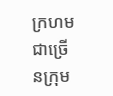ក្រហមជាច្រើនក្រុម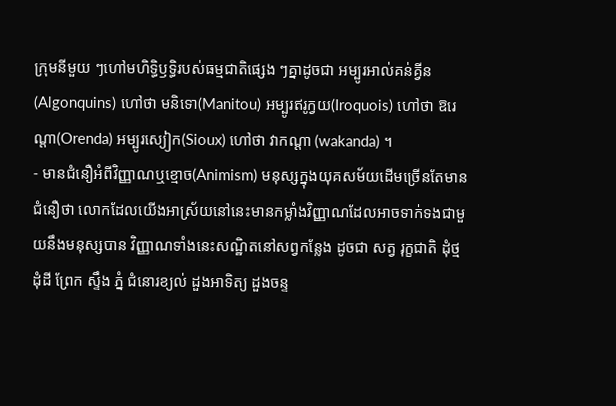ក្រុមនីមួយ ៗហៅមហិទ្ធិឫទ្ធិរបស់ធម្មជាតិផ្សេង ៗគ្នាដូចជា អម្បូរអាល់គន់គ្វីន(Algonquins) ហៅថា មនិទោ(Manitou) អម្បូរឥរូក្វយ(Iroquois) ហៅថា ឱរេណ្តា(Orenda) អម្បូរស្យៀក(Sioux) ហៅថា វាកណ្តា (wakanda) ។
- មានជំនឿអំពីវិញ្ញាណឬខ្មោច(Animism) មនុស្សក្នុងយុគសម័យដើមច្រើនតែមានជំនឿថា លោកដែលយើងអាស្រ័យនៅនេះមានកម្លាំងវិញ្ញាណដែលអាចទាក់ទងជាមួយនឹងមនុស្សបាន វិញ្ញាណទាំងនេះសណ្ឋិតនៅសព្វកន្លែង ដូចជា សត្វ រុក្ខជាតិ ដុំថ្ម ដុំដី ព្រែក ស្ទឹង ភ្នំ ជំនោរខ្យល់ ដួងអាទិត្យ ដួងចន្ទ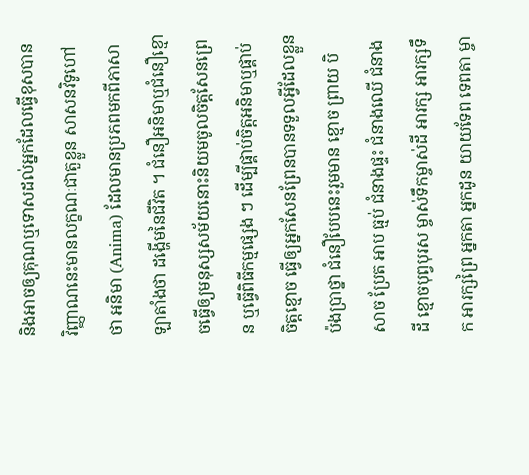និងអាចឲ្យគុណឬទោសដល់អ្នកដែលធ្វើខុសបាន វិញ្ញាណនេះមានលក្ខណៈជាតួខ្លួន សាសនវិទូហៅថា អនិមា (Anima) ដែលមានប្រភពមកពីភាសាឡាតាំងថា ដង្ហើមនៃជីវិត ។ ជំនឿអនិមាឬជំនឿខ្មោចធ្វើឲ្យមនុស្សសម័យនោះនិយមចូលចិត្តសែនព្រេន ឬធ្វើពិធីកម្មផ្សេង ៗ ដើម្បីផ្គាប់ចិត្តអនិមាឬផ្គាប់ចិត្តខ្មោច ធ្វើឲ្យអ្នកសែនព្រែនបានទទួលអ្វីដែលខ្លួនប៉ងប្រាថ្នា ជំនឿបែបនេះរួមមាន ខ្មោច ព្រាយ បិសាច ប្រែត អាប ធ្មប់ ជំនាងផ្ទះ ជំនាងឈើ ជំនាងដី ខ្មោចបុព្វបុរស ម្ចាស់ទឹកម្ចាស់ដី អារក្ស អារក្សទឹក អារក្សព្រៃ អ្នកតា អ្នកដូន យាយទែព ទេពតា ម្ចា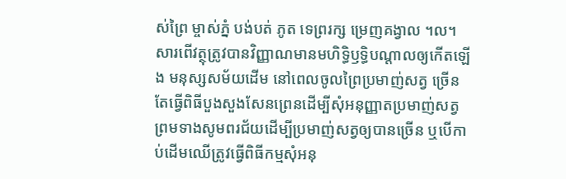ស់ព្រៃ ម្ចាស់ភ្នំ បង់បត់ ភូត ទេព្ររក្ស ម្រេញគង្វាល ។ល។ សារពើវត្ថុត្រូវបានវិញ្ញាណមានមហិទ្ធិឫទ្ធិបណ្តាលឲ្យកើតឡើង មនុស្សសម័យដើម នៅពេលចូលព្រៃប្រមាញ់សត្វ ច្រើនតែធ្វើពិធីបួងសួងសែនព្រេនដើម្បីសុំអនុញ្ញាតប្រមាញ់សត្វ ព្រមទាងសូមពរជ័យដើម្បីប្រមាញ់សត្វឲ្យបានច្រើន ឬបើកាប់ដើមឈើត្រូវធ្វើពិធីកម្មសុំអនុ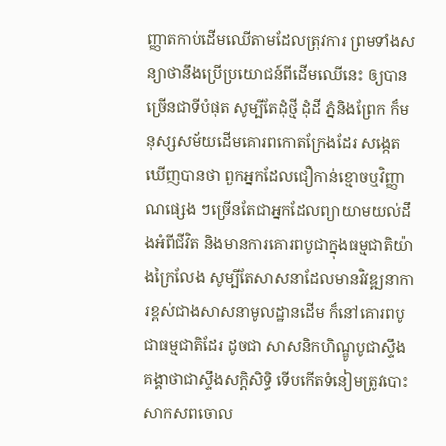ញ្ញាតកាប់ដើមឈើតាមដែលត្រុវការ ព្រមទាំងសន្យាថានឹងប្រើប្រយោជន៍ពីដើមឈើនេះ ឲ្យបានច្រើនជាទីបំផុត សូម្បីតែដុំថ្មី ដុំដី ភ្នំនិងព្រែក ក៏មនុស្សសម័យដើមគោរពកោតក្រែងដែរ សង្កេតឃើញបានថា ពួកអ្នកដែលជឿកាន់ខ្មោចឬវិញ្ញាណផ្សេង ៗច្រើនតែជាអ្នកដែលព្យាយាមយល់ដឹងអំពីជីវិត និងមានការគោរពបូជាក្នុងធម្មជាតិយ៉ាងក្រៃលែង សូម្បីតែសាសនាដែលមានវិវឌ្ឍនាការខ្ពស់ជាងសាសនាមូលដ្ឋានដើម ក៏នៅគោរពបូជាធម្មជាតិដែរ ដូចជា សាសនិកហិណ្ឌូបូជាស្ទឹងគង្គាថាជាស្ទឹងសក្តិសិទ្ធិ ទើបកើតទំនៀមត្រូវបោះសាកសពចោល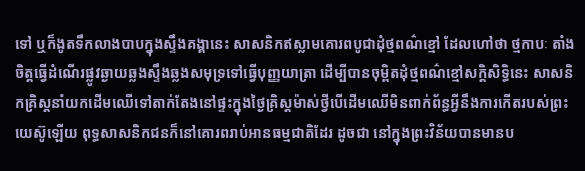ទៅ ឬក៏ងូតទឹកលាងបាបក្នុងស្ទឹងគង្គានេះ សាសនិកឥស្លាមគោរពបូជាដុំថ្មពណ៌ខ្មៅ ដែលហៅថា ថ្មកាបៈ តាំងចិត្តធ្វើដំណើរផ្លូវឆ្ងាយឆ្លងស្ទឹងឆ្លងសមុទ្រទៅធ្វើបុញ្ញយាត្រា ដើម្បីបានចុម្ពិតដុំថ្មពណ៌ខ្មៅសក្តិសិទ្ធិនេះ សាសនិកគ្រិស្តនាំយកដើមឈើទៅតាក់តែងនៅផ្ទះក្នុងថ្ងៃគ្រិស្តម៉ាស់ថ្វីបើដើមឈើមិនពាក់ព័ន្ធអ្វីនឹងការកើតរបស់ព្រះយេស៊ូឡើយ ពុទ្ធសាសនិកជនក៏នៅគោរពរាប់អានធម្មជាតិដែរ ដូចជា នៅក្នុងព្រះវិន័យបានមានប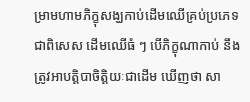ម្រាមហាមភិក្ខុសង្ឃកាប់ដើមឈើគ្រប់ប្រភេទ ជាពិសេស ដើមឈើធំ ៗ បើភិក្ខុណាកាប់ នឹងត្រូវអាបត្តិបាចិត្តិយៈជាដើម ឃើញថា សា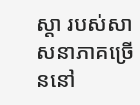ស្តា របស់សាសនាភាគច្រើននៅ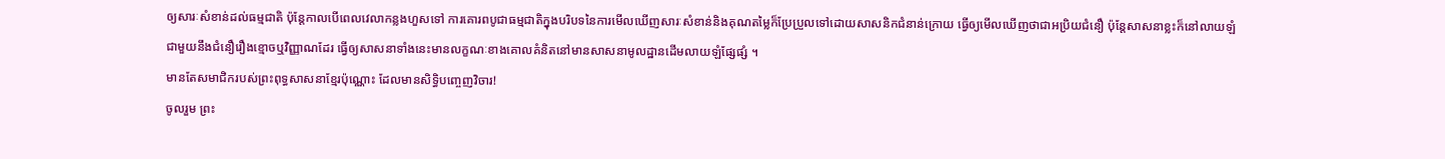ឲ្យសារៈសំខាន់ដល់ធម្មជាតិ ប៉ុន្តែកាលបើពេលវេលាកន្លងហួសទៅ ការគោរពបូជាធម្មជាតិក្នុងបរិបទនៃការមើលឃើញសារៈសំខាន់និងគុណតម្លៃក៏ប្រែប្រួលទៅដោយសាសនិកជំនាន់ក្រោយ ធ្វើឲ្យមើលឃើញថាជាអប្រិយជំនឿ ប៉ុន្តែសាសនាខ្លះក៏នៅលាយឡំជាមួយនឹងជំនឿរឿងខ្មោចឬវិញ្ញាណដែរ ធ្វើឲ្យសាសនាទាំងនេះមានលក្ខណៈខាងគោលគំនិតនៅមានសាសនាមូលដ្ឋានដើមលាយឡំផ្សែផ្សំ ។
មានតែសមាជិករបស់ព្រះពុទ្ធសាសនាខ្មែរប៉ុណ្ណោះ ដែលមានសិទ្ធិបញ្ចេញវិចារ!
ចូលរួម ព្រះ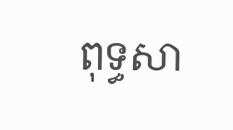ពុទ្ធសា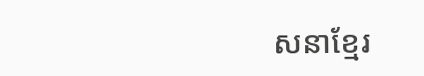សនាខ្មែរ